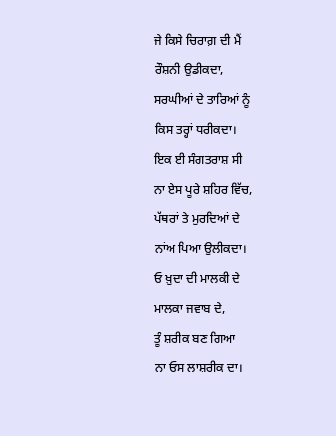ਜੇ ਕਿਸੇ ਚਿਰਾਗ਼ ਦੀ ਮੈਂ
ਰੌਸ਼ਨੀ ਉਡੀਕਦਾ,
ਸਰਘੀਆਂ ਦੇ ਤਾਰਿਆਂ ਨੂੰ
ਕਿਸ ਤਰ੍ਹਾਂ ਧਰੀਕਦਾ।
ਇਕ ਈ ਸੰਗਤਰਾਸ਼ ਸੀ
ਨਾ ਏਸ ਪੂਰੇ ਸ਼ਹਿਰ ਵਿੱਚ,
ਪੱਥਰਾਂ ਤੇ ਮੁਰਦਿਆਂ ਦੇ
ਨਾਂਅ ਪਿਆ ਉਲੀਕਦਾ।
ਓ ਖ਼ੁਦਾ ਦੀ ਮਾਲਕੀ ਦੇ
ਮਾਲਕਾ ਜਵਾਬ ਦੇ,
ਤੂੰ ਸ਼ਰੀਕ ਬਣ ਗਿਆ
ਨਾ ਓਸ ਲਾਸ਼ਰੀਕ ਦਾ।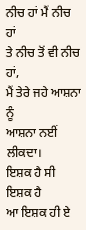ਨੀਚ ਹਾਂ ਮੈਂ ਨੀਚ ਹਾਂ
ਤੇ ਨੀਚ ਤੋਂ ਵੀ ਨੀਚ ਹਾਂ,
ਮੈਂ ਤੇਰੇ ਜਹੇ ਆਸ਼ਨਾ ਨੂੰ
ਆਸ਼ਨਾ ਨਈਂ ਲੀਕਦਾ।
ਇਸ਼ਕ ਹੈ ਸੀ ਇਸ਼ਕ ਹੈ
ਆ ਇਸ਼ਕ ਹੀ ਏ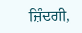ਜ਼ਿੰਦਗੀ,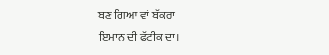ਬਣ ਗਿਆ ਵਾਂ ਬੱਕਰਾ
ਇਮਾਨ ਦੀ ਫੱਟੀਕ ਦਾ।